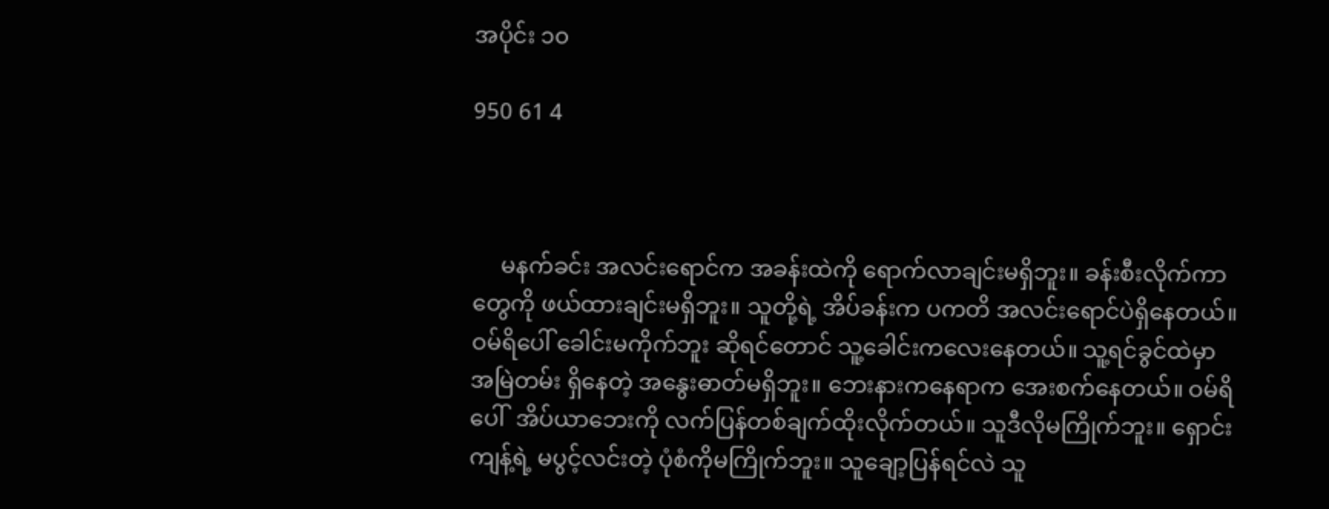အပိုင်း ၁၀

950 61 4



     မနက်ခင်း အလင်းရောင်က အခန်းထဲကို ရောက်လာချင်းမရှိဘူး။ ခန်းစီးလိုက်ကာတွေကို ဖယ်ထားချင်းမရှိဘူး။ သူတို့ရဲ့ အိပ်ခန်းက ပကတိ အလင်းရောင်ပဲရှိနေတယ်။ ဝမ်ရိပေါ် ခေါင်းမကိုက်ဘူး ဆိုရင်တောင် သူ့ခေါင်းကလေးနေတယ်။ သူ့ရင်ခွင်ထဲမှာ အမြဲတမ်း ရှိနေတဲ့ အနွေးဓာတ်မရှိဘူး။ ဘေးနားကနေရာက အေးစက်နေတယ်။ ဝမ်ရိပေါ်  အိပ်ယာဘေးကို လက်ပြန်တစ်ချက်ထိုးလိုက်တယ်။ သူဒီလိုမကြိုက်ဘူး။ ရှောင်းကျန့်ရဲ့ မပွင့်လင်းတဲ့ ပုံစံကိုမကြိုက်ဘူး။ သူချော့ပြန်ရင်လဲ သူ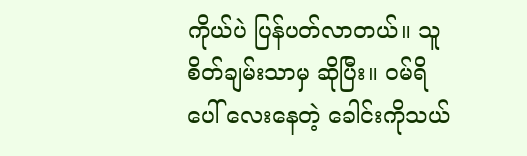ကိုယ်ပဲ ပြန်ပတ်လာတယ်။ သူစိတ်ချမ်းသာမှ ဆိုပြီး။ ဝမ်ရိပေါ် လေးနေတဲ့ ခေါင်းကိုသယ်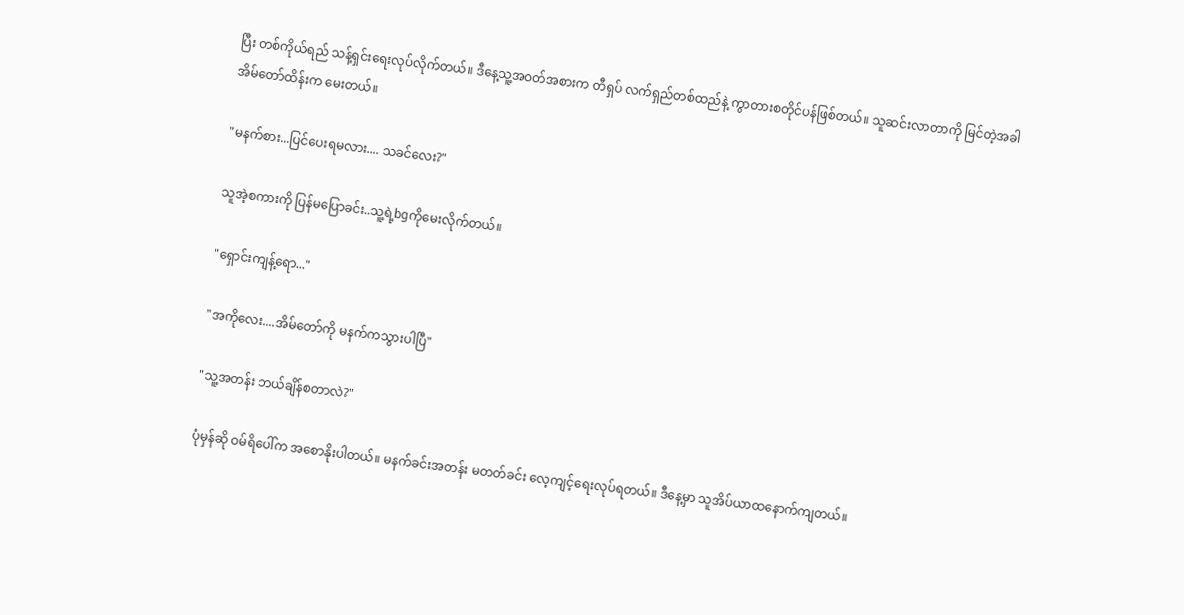ပြီး တစ်ကိုယ်ရည် သန့်ရှင်းရေးလုပ်လိုက်တယ်။ ဒီနေ့သူ့အဝတ်အစားက တီရှပ် လက်ရှည်တစ်ထည်နဲ့ ကွာတားစတိုင်ပန်ဖြစ်တယ်။ သူဆင်းလာတာကို မြင်တဲ့အခါ  အိမ်တော်ထိန်းက မေးတယ်။

"မနက်စား...ပြင်ပေးရမလား.... သခင်လေး?"

သူအဲ့စကားကို ပြန်မပြောခင်း..သူ့ရဲ့bgကိုမေးလိုက်တယ်။

"ရှောင်းကျန့်ရော..."

"အကိုလေး....အိမ်တော်ကို မနက်ကသွားပါပြီ"

"သူ့အတန်း ဘယ်ချိန်စတာလဲ?"

ပုံမှန်ဆို ဝမ်ရိပေါ်က အစောနိုးပါတယ်။ မနက်ခင်းအတန်း မတတ်ခင်း လေ့ကျင့်ရေးလုပ်ရတယ်။ ဒီနေ့မှာ သူအိပ်ယာထနောက်ကျတယ်။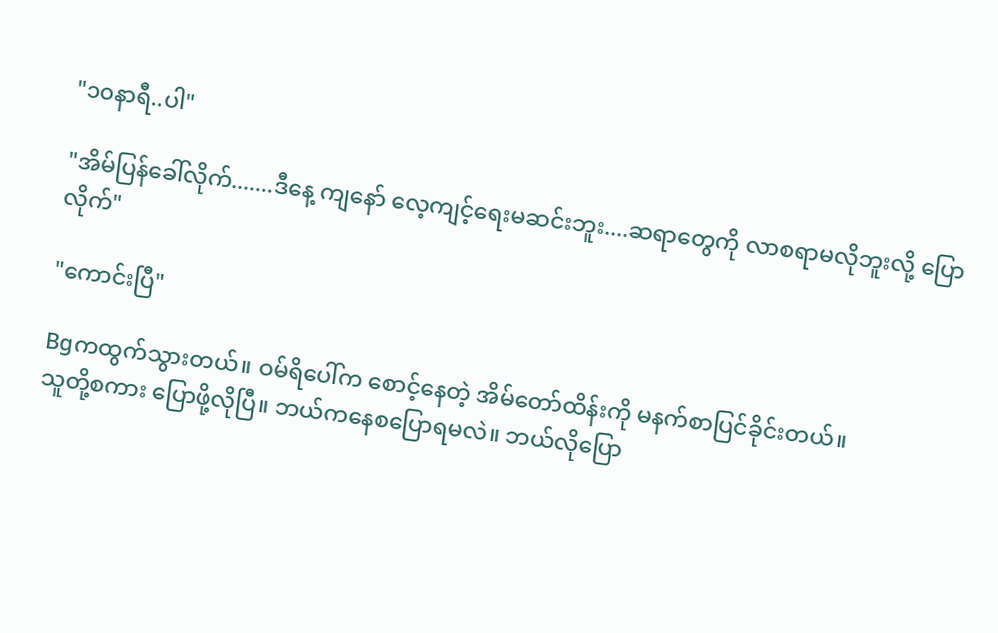"၁၀နာရီ..ပါ"

"အိမ်ပြန်ခေါ်လိုက်.......ဒီနေ့ ကျနော် လေ့ကျင့်ရေးမဆင်းဘူး....ဆရာတွေကို လာစရာမလိုဘူးလို့ ပြောလိုက်"

"ကောင်းပြီ"

Bgကထွက်သွားတယ်။ ဝမ်ရိပေါ်က စောင့်နေတဲ့ အိမ်တော်ထိန်းကို မနက်စာပြင်ခိုင်းတယ်။
သူတို့စကား ပြောဖို့လိုပြီ။ ဘယ်ကနေစပြောရမလဲ။ ဘယ်လိုပြော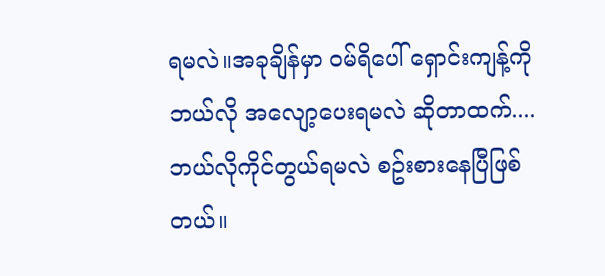ရမလဲ။အခုချိန်မှာ ဝမ်ရိပေါ် ရှောင်းကျန့်ကို ဘယ်လို အလျော့ပေးရမလဲ ဆိုတာထက်....ဘယ်လိုကိုင်တွယ်ရမလဲ စဥ်းစားနေပြီဖြစ်တယ်။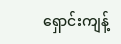ရှောင်းကျန့်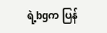ရဲ့bgက ပြန်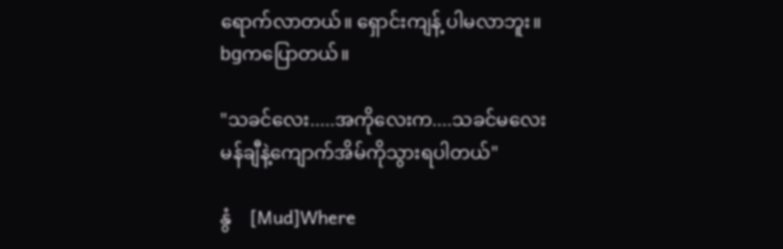ရောက်လာတယ်။ ရှောင်းကျန့် ပါမလာဘူး။ bgကပြောတယ်။

"သခင်လေး.....အကိုလေးက....သခင်မလေးမန်ချီနဲ့ကျောက်အိမ်ကိုသွားရပါတယ်"

နွံ    [Mud]Where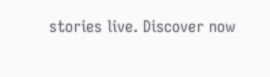stories live. Discover now